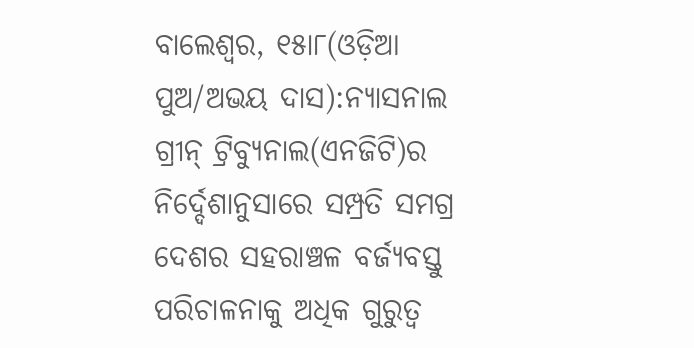ବାଲେଶ୍ୱର, ୧୫ା୮(ଓଡ଼ିଆ ପୁଅ/ଅଭୟ ଦାସ):ନ୍ୟାସନାଲ ଗ୍ରୀନ୍ ଟ୍ରିବ୍ୟୁନାଲ(ଏନଜିଟି)ର ନିର୍ଦ୍ଦେଶାନୁସାରେ ସମ୍ପ୍ରତି ସମଗ୍ର ଦେଶର ସହରାଞ୍ଚଳ ବର୍ଜ୍ୟବସ୍ତୁ ପରିଚାଳନାକୁ ଅଧିକ ଗୁରୁତ୍ୱ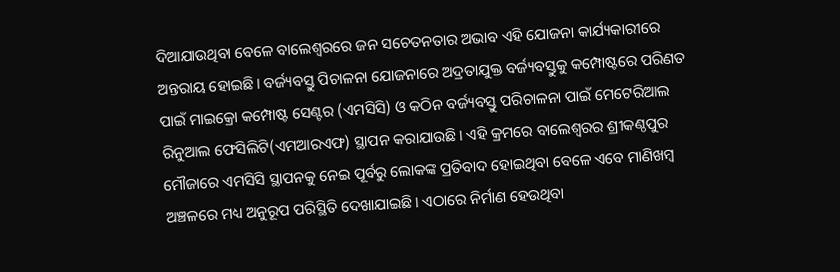ଦିଆଯାଉଥିବା ବେଳେ ବାଲେଶ୍ୱରରେ ଜନ ସଚେତନତାର ଅଭାବ ଏହି ଯୋଜନା କାର୍ଯ୍ୟକାରୀରେ ଅନ୍ତରାୟ ହୋଇଛି। ବର୍ଜ୍ୟବସ୍ତୁ ପିଚାଳନା ଯୋଜନାରେ ଅଦ୍ରତାଯୁକ୍ତ ବର୍ଜ୍ୟବସ୍ତୁକୁ କମ୍ପୋଷ୍ଟରେ ପରିଣତ ପାଇଁ ମାଇକ୍ରୋ କମ୍ପୋଷ୍ଟ ସେଣ୍ଟର (ଏମସିସି) ଓ କଠିନ ବର୍ଜ୍ୟବସ୍ତୁ ପରିଚାଳନା ପାଇଁ ମେଟେରିଆଲ ରିନୁଆଲ ଫେସିଲିଟି(ଏମଆରଏଫ) ସ୍ଥାପନ କରାଯାଉଛି। ଏହି କ୍ରମରେ ବାଲେଶ୍ୱରର ଶ୍ରୀକଣ୍ଠପୁର ମୌଜାରେ ଏମସିସି ସ୍ଥାପନକୁ ନେଇ ପୂର୍ବରୁ ଲୋକଙ୍କ ପ୍ରତିବାଦ ହୋଇଥିବା ବେଳେ ଏବେ ମାଣିଖମ୍ବ ଅଞ୍ଚଳରେ ମଧ୍ୟ ଅନୁରୂପ ପରିସ୍ଥିତି ଦେଖାଯାଇଛି। ଏଠାରେ ନିର୍ମାଣ ହେଉଥିବା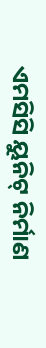ଏମସିସି ୟୁନିଟ୍ ନିର୍ମାଣ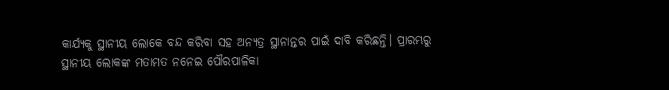କାର୍ଯ୍ୟକୁ ସ୍ଥାନୀୟ ଲୋକେ ବନ୍ଦ କରିବା ସହ ଅନ୍ୟତ୍ର ସ୍ଥାନାନ୍ତର ପାଇଁ ଦାବି କରିଛନ୍ତି। ପ୍ରାରମ୍ଭରୁ ସ୍ଥାନୀୟ ଲୋକଙ୍କ ମତାମତ ନନେଇ ପୌରପାଳିକା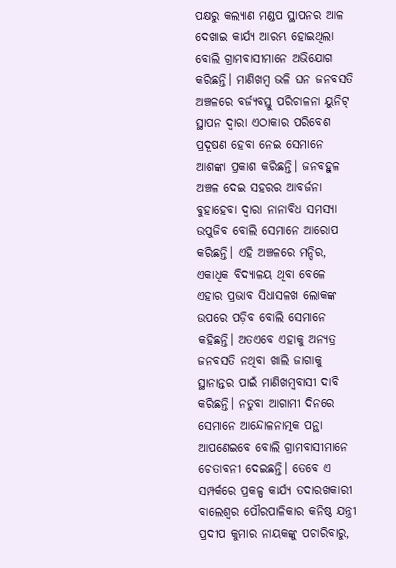ପକ୍ଷରୁ କଲ୍ୟାଣ ମଣ୍ଡପ ସ୍ଥାପନର ଆଳ ଦେଖାଇ କାର୍ଯ୍ୟ ଆରମ୍ଭ ହୋଇଥିଲା ବୋଲି ଗ୍ରାମବାସୀମାନେ ଅଭିଯୋଗ କରିଛନ୍ତି। ମାଣିଖମ୍ବ ଭଳି ଘନ ଜନବସତି ଅଞ୍ଚଳରେ ବର୍ଜ୍ୟବସ୍ତୁ ପରିଚାଳନା ୟୁନିଟ୍ ସ୍ଥାପନ ଦ୍ୱାରା ଏଠାକାର ପରିବେଶ ପ୍ରଦୂଷଣ ହେବା ନେଇ ସେମାନେ ଆଶଙ୍କା ପ୍ରକାଶ କରିଛନ୍ତି। ଜନବହୁଳ ଅଞ୍ଚଳ ଦେଇ ସହରର ଆବର୍ଜନା ବୁହାହେବା ଦ୍ୱାରା ନାନାବିଧ ସମସ୍ୟା ଉପୁଜିବ ବୋଲି ସେମାନେ ଆରୋପ କରିଛନ୍ତି। ଏହି ଅଞ୍ଚଳରେ ମନ୍ଦିର, ଏକାଧିକ ବିଦ୍ୟାଳୟ ଥିବା ବେଳେ ଏହାର ପ୍ରଭାବ ସିଧାସଳଖ ଲୋକଙ୍କ ଉପରେ ପଡ଼ିବ ବୋଲି ସେମାନେ କହିଛନ୍ତି। ଅତଏବେ ଏହାକୁ ଅନ୍ୟତ୍ର ଜନବସତି ନଥିବା ଖାଲି ଜାଗାକୁ ସ୍ଥାନାନ୍ତର ପାଇଁ ମାଣିଖମ୍ବବାସୀ ଦାବି କରିଛନ୍ତି। ନତୁବା ଆଗାମୀ ଦିନରେ ସେମାନେ ଆନ୍ଦୋଳନାତ୍ମକ ପନ୍ଥା ଆପଣେଇବେ ବୋଲି ଗ୍ରାମବାସୀମାନେ ଚେତାବନୀ ଦେଇଛନ୍ତି। ତେବେ ଏ ସମ୍ପର୍କରେ ପ୍ରକଳ୍ପ କାର୍ଯ୍ୟ ତଦାରଖକାରୀ ବାଲେଶ୍ୱର ପୌରପାଳିକାର କନିଷ୍ଠ ଯନ୍ତ୍ରୀ ପ୍ରଦୀପ କୁମାର ନାୟକଙ୍କୁ ପଚାରିବାରୁ,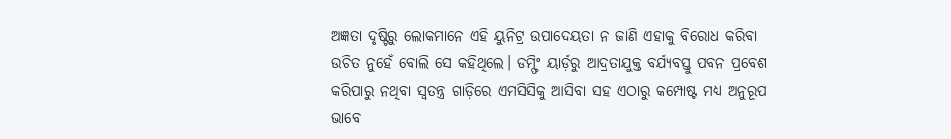ଅଜ୍ଞତା ଦୃଷ୍ଟିରୁ ଲୋକମାନେ ଏହି ୟୁନିଟ୍ର ଉପାଦେୟତା ନ ଜାଣି ଏହାକୁ ବିରୋଧ କରିବା ଉଚିତ ନୁହେଁ ବୋଲି ସେ କହିଥିଲେ। ଡମ୍ଫିଂ ୟାର୍ଡ଼ରୁ ଆଦ୍ରତାଯୁକ୍ତ ବର୍ଯ୍ୟବସ୍ତୁ ପବନ ପ୍ରବେଶ କରିପାରୁ ନଥିବା ସ୍ୱତନ୍ତ୍ର ଗାଡ଼ିରେ ଏମସିସିକୁ ଆସିବା ସହ ଏଠାରୁ କମ୍ପୋଷ୍ଟ ମଧ୍ୟ ଅନୁରୂପ ଭାବେ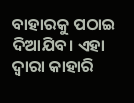ବାହାରକୁ ପଠାଇ ଦିଆଯିବ। ଏହା ଦ୍ୱାରା କାହାରି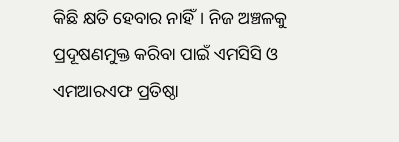କିଛି କ୍ଷତି ହେବାର ନାହିଁ। ନିଜ ଅଞ୍ଚଳକୁ ପ୍ରଦୂଷଣମୁକ୍ତ କରିବା ପାଇଁ ଏମସିସି ଓ ଏମଆରଏଫ ପ୍ରତିଷ୍ଠା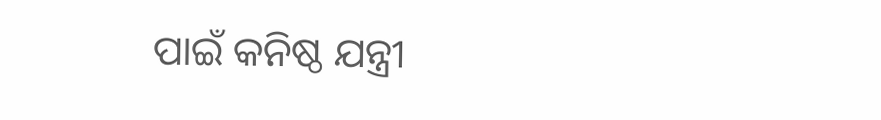ପାଇଁ କନିଷ୍ଠ ଯନ୍ତ୍ରୀ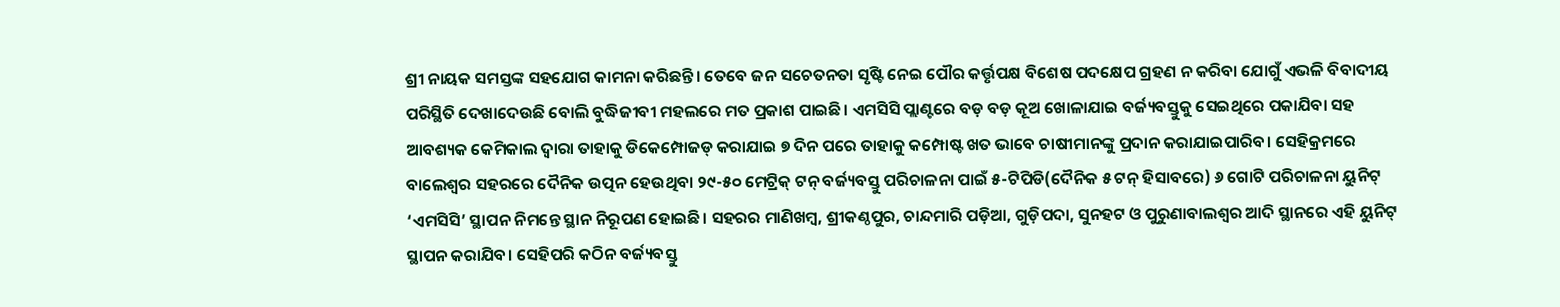ଶ୍ରୀ ନାୟକ ସମସ୍ତଙ୍କ ସହଯୋଗ କାମନା କରିଛନ୍ତି। ତେବେ ଜନ ସଚେତନତା ସୃଷ୍ଟି ନେଇ ପୌର କର୍ତ୍ତୃପକ୍ଷ ବିଶେଷ ପଦକ୍ଷେପ ଗ୍ରହଣ ନ କରିବା ଯୋଗୁଁ ଏଭଳି ବିବାଦୀୟ ପରିସ୍ଥିତି ଦେଖାଦେଉଛି ବୋଲି ବୁଦ୍ଧିଜୀବୀ ମହଲରେ ମତ ପ୍ରକାଶ ପାଇଛି। ଏମସିସି ପ୍ଲାଣ୍ଟରେ ବଡ଼ ବଡ଼ କୂଅ ଖୋଳାଯାଇ ବର୍ଜ୍ୟବସ୍ତୁକୁ ସେଇଥିରେ ପକାଯିବା ସହ ଆବଶ୍ୟକ କେମିକାଲ ଦ୍ୱାରା ତାହାକୁ ଡିକେମ୍ପୋଜଡ୍ କରାଯାଇ ୭ ଦିନ ପରେ ତାହାକୁ କମ୍ପୋଷ୍ଟ ଖତ ଭାବେ ଚାଷୀମାନଙ୍କୁ ପ୍ରଦାନ କରାଯାଇପାରିବ। ସେହିକ୍ରମରେ ବାଲେଶ୍ୱର ସହରରେ ଦୈନିକ ଉତ୍ପନ ହେଉଥିବା ୨୯-୫୦ ମେଟ୍ରିକ୍ ଟନ୍ ବର୍ଜ୍ୟବସ୍ତୁ ପରିଚାଳନା ପାଇଁ ୫-ଟିପିଡି(ଦୈନିକ ୫ ଟନ୍ ହିସାବରେ) ୬ ଗୋଟି ପରିଚାଳନା ୟୁନିଟ୍ ‘ଏମସିସି’ ସ୍ଥାପନ ନିମନ୍ତେ ସ୍ଥାନ ନିରୂପଣ ହୋଇଛି। ସହରର ମାଣିଖମ୍ବ, ଶ୍ରୀକଣ୍ଠପୁର, ଚାନ୍ଦମାରି ପଡ଼ିଆ, ଗୁଡ଼ିପଦା, ସୁନହଟ ଓ ପୁରୁଣାବାଲଶ୍ୱର ଆଦି ସ୍ଥାନରେ ଏହି ୟୁନିଟ୍ ସ୍ଥାପନ କରାଯିବ। ସେହିପରି କଠିନ ବର୍ଜ୍ୟବସ୍ତୁ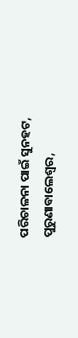ପରିଚାଳନା ପାଇଁ ସୁନହଟ, ପୁରୁଣାବାଲେଶ୍ୱର,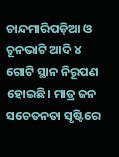ଚାନ୍ଦମାରିପଡ଼ିଆ ଓ ଚୂନଭାଟି ଆଦି ୪ ଗୋଟି ସ୍ଥାନ ନିରୂପଣ ହୋଇଛି। ମାତ୍ର ଜନ ସଚେତନତା ସୃଷ୍ଟିରେ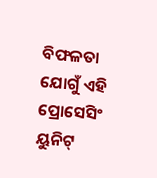ବିଫଳତା ଯୋଗୁଁ ଏହି ପ୍ରୋସେସିଂ ୟୁନିଟ୍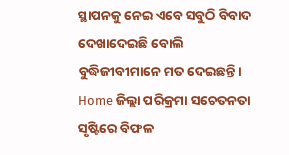ସ୍ଥାପନକୁ ନେଇ ଏବେ ସବୁଠି ବିବାଦ ଦେଖାଦେଇଛି ବୋଲି ବୁଦ୍ଧିଜୀବୀମାନେ ମତ ଦେଇଛନ୍ତି।
Home ଜିଲ୍ଲା ପରିକ୍ରମା ସଚେତନତା ସୃଷ୍ଟିରେ ବିଫଳ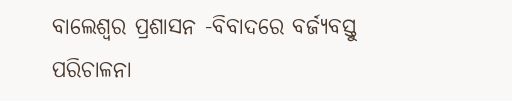ବାଲେଶ୍ୱର ପ୍ରଶାସନ -ବିବାଦରେ ବର୍ଜ୍ୟବସ୍ତୁ ପରିଚାଳନା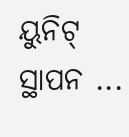ୟୁନିଟ୍ ସ୍ଥାପନ ...